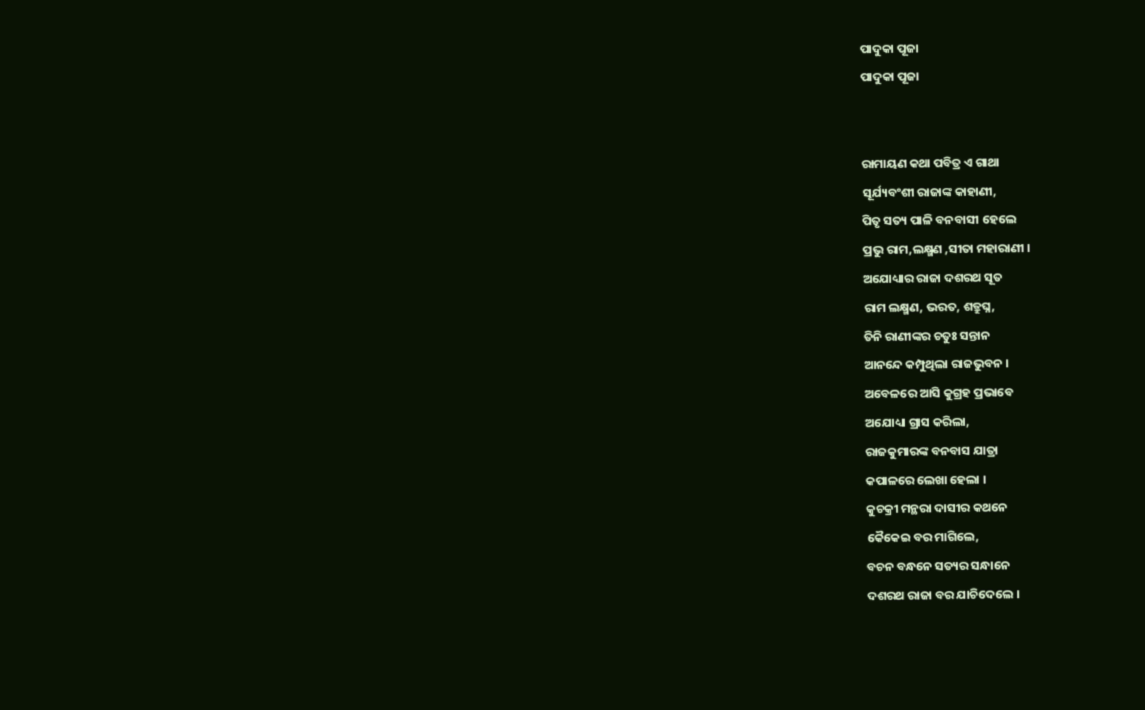ପାଦୁକା ପୂଜା
ପାଦୁକା ପୂଜା


ରାମାୟଣ କଥା ପବିତ୍ର ଏ ଗାଥା
ସୂର୍ଯ୍ୟବଂଶୀ ରାଜାଙ୍କ କାହାଣୀ,
ପିତୃ ସତ୍ୟ ପାଳି ବନବାସୀ ହେଲେ
ପ୍ରଭୁ ରାମ,ଲକ୍ଷ୍ମଣ ,ସୀତା ମହାରାଣୀ ।
ଅଯୋଧ୍ୟାର ରାଜା ଦଶରଥ ସୂତ
ରାମ ଲକ୍ଷ୍ମଣ, ଭରତ, ଶତ୍ରୁଘ୍ନ,
ତିନି ରାଣୀଙ୍କର ଚତୁଃ ସନ୍ତାନ
ଆନନ୍ଦେ କମ୍ପୁଥିଲା ରାଜଭୁବନ ।
ଅବେଳରେ ଆସି କୁଗ୍ରହ ପ୍ରଭାବେ
ଅଯୋଧ୍ୟା ଗ୍ରାସ କରିଲା,
ରାଜକୁମାରଙ୍କ ବନବାସ ଯାତ୍ରା
କପାଳରେ ଲେଖା ହେଲା ।
କୁଚକ୍ରୀ ମନ୍ଥରା ଦାସୀର କଥନେ
କୈକେଇ ବର ମାଗିଲେ,
ବଚନ ବନ୍ଧନେ ସତ୍ୟର ସନ୍ଧାନେ
ଦଶରଥ ରାଜା ବର ଯାଚିଦେଲେ ।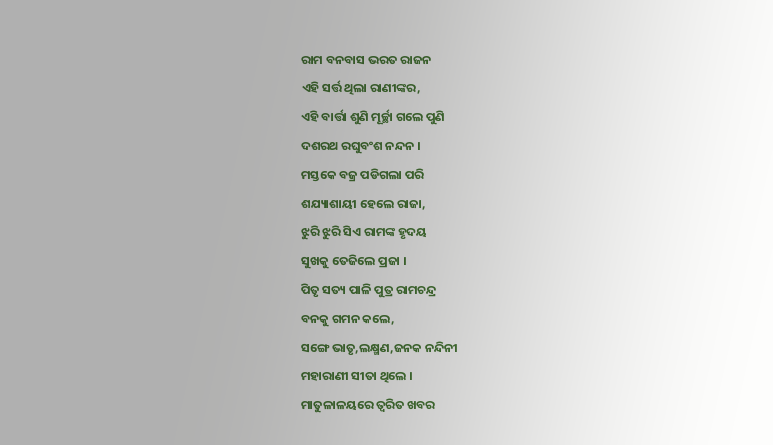ରାମ ବନବାସ ଭରତ ରାଜନ
ଏହି ସର୍ତ୍ତ ଥିଲା ରାଣୀଙ୍କର,
ଏହି ବାର୍ତ୍ତା ଶୁଣି ମୂର୍ଚ୍ଛା ଗଲେ ପୁଣି
ଦଶରଥ ରଘୁବଂଶ ନନ୍ଦନ ।
ମସ୍ତକେ ବଜ୍ର ପଡିଗଲା ପରି
ଶଯ୍ୟାଶାୟୀ ହେଲେ ରାଜା,
ଝୁରି ଝୁରି ସିଏ ରାମଙ୍କ ହୃଦୟ
ସୁଖକୁ ତେଜିଲେ ପ୍ରଜା ।
ପିତୃ ସତ୍ୟ ପାଳି ପୁତ୍ର ରାମଚନ୍ଦ୍ର
ବନକୁ ଗମନ କଲେ,
ସଙ୍ଗେ ଭାତୃ,ଲକ୍ଷ୍ମଣ,ଜନକ ନନ୍ଦିନୀ
ମହାରାଣୀ ସୀତା ଥିଲେ ।
ମାତୁଳାଳୟରେ ତ୍ୱରିତ ଖବର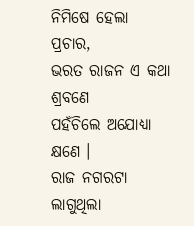ନିମିଷେ ହେଲା ପ୍ରଚାର,
ଭରତ ରାଜନ ଏ କଥା ଶ୍ରବଣେ
ପହଁଚିଲେ ଅଯୋଧ୍ୟା କ୍ଷଣେ ।
ରାଜ ନଗରଟା ଲାଗୁଥିଲା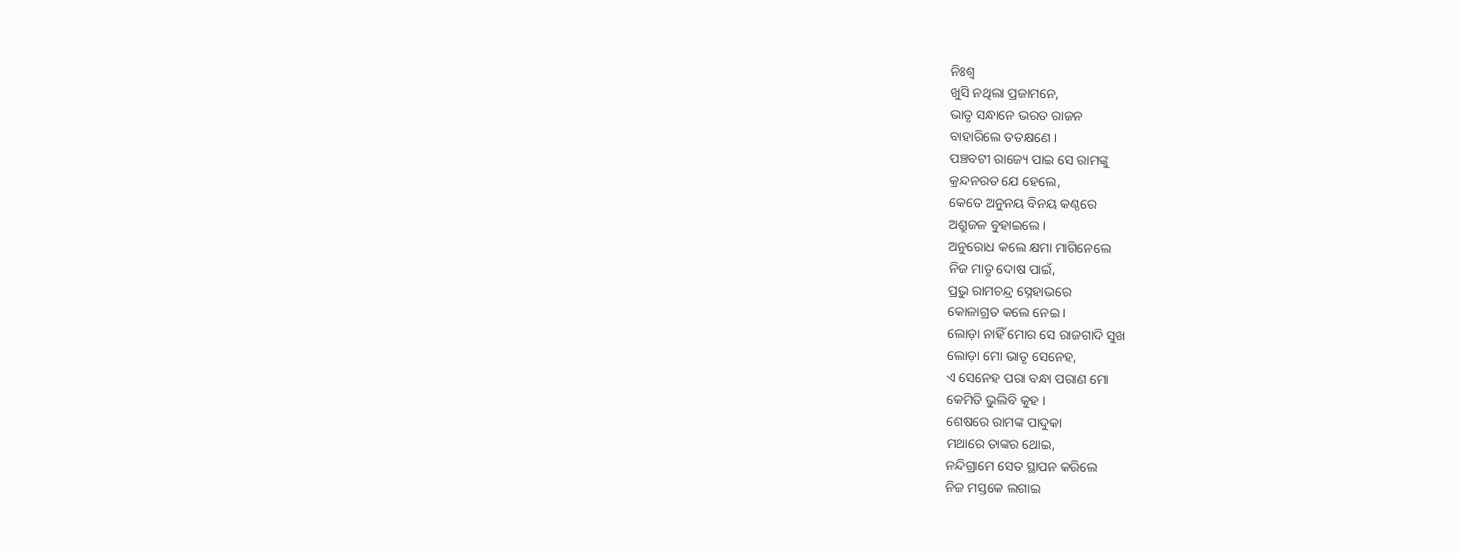ନିଃଶ୍ୱ
ଖୁସି ନଥିଲା ପ୍ରଜାମନେ,
ଭାତୃ ସନ୍ଧାନେ ଭରତ ରାଜନ
ବାହାରିଲେ ତତକ୍ଷଣେ ।
ପଞ୍ଚବଟୀ ରାଜ୍ୟେ ପାଇ ସେ ରାମଙ୍କୁ
କ୍ରନ୍ଦନରତ ଯେ ହେଲେ,
କେତେ ଅନୁନୟ ବିନୟ କଣ୍ଠରେ
ଅଶ୍ରୁଜଳ ବୁହାଇଲେ ।
ଅନୁରୋଧ କଲେ କ୍ଷମା ମାଗିନେଲେ
ନିଜ ମାତୃ ଦୋଷ ପାଇଁ,
ପ୍ରଭୁ ରାମଚନ୍ଦ୍ର ସ୍ନେହାଭରେ
କୋଳାଗ୍ରତ କଲେ ନେଇ ।
ଲୋଡ଼ା ନାହିଁ ମୋର ସେ ରାଜଗାଦି ସୁଖ
ଲୋଡ଼ା ମୋ ଭାତୃ ସେନେହ,
ଏ ସେନେହ ପରା ବନ୍ଧା ପରାଣ ମୋ
କେମିତି ଭୁଲିବି କୁହ ।
ଶେଷରେ ରାମଙ୍କ ପାଦୁକା
ମଥାରେ ତାଙ୍କର ଥୋଇ,
ନନ୍ଦିଗ୍ରାମେ ସେତ ସ୍ଥାପନ କରିଲେ
ନିଜ ମସ୍ତକେ ଲଗାଇ